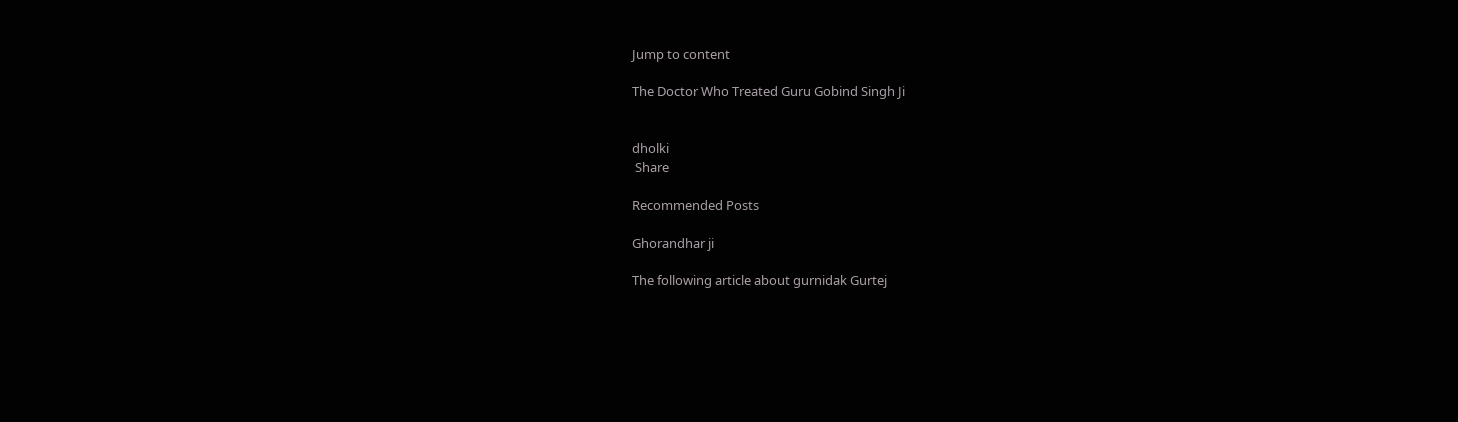Jump to content

The Doctor Who Treated Guru Gobind Singh Ji


dholki
 Share

Recommended Posts

Ghorandhar ji

The following article about gurnidak Gurtej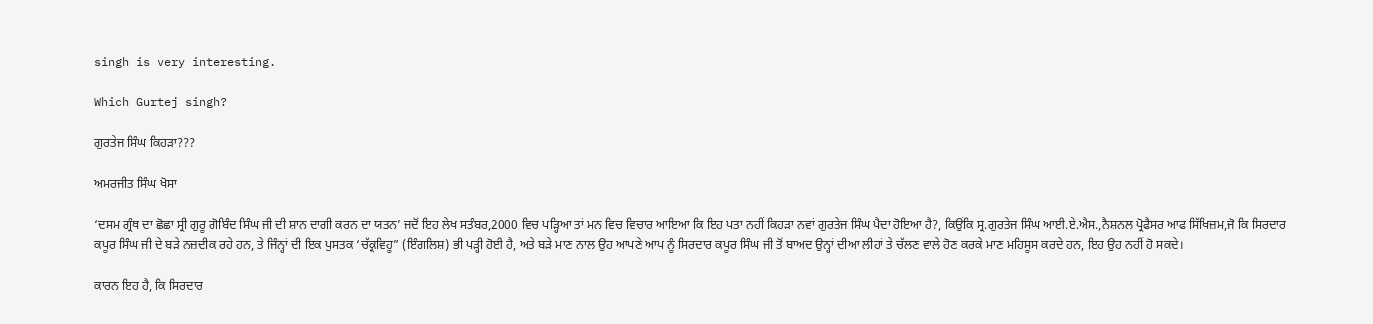singh is very interesting.

Which Gurtej singh?

ਗੁਰਤੇਜ ਸਿੰਘ ਕਿਹੜਾ???

ਅਮਰਜੀਤ ਸਿੰਘ ਖੋਸਾ

‘ਦਸਮ ਗ੍ਰੰਥ ਦਾ ਛੋਛਾ ਸ੍ਰੀ ਗੁਰੂ ਗੋਬਿੰਦ ਸਿੰਘ ਜੀ ਦੀ ਸ਼ਾਨ ਦਾਗੀ ਕਰਨ ਦਾ ਯਤਨ’ ਜਦੋਂ ਇਹ ਲੇਖ ਸਤੰਬਰ,2000 ਵਿਚ ਪੜ੍ਹਿਆ ਤਾਂ ਮਨ ਵਿਚ ਵਿਚਾਰ ਆਇਆ ਕਿ ਇਹ ਪਤਾ ਨਹੀਂ ਕਿਹੜਾ ਨਵਾਂ ਗੁਰਤੇਜ ਸਿੰਘ ਪੈਦਾ ਹੋਇਆ ਹੈ?, ਕਿਉਂਕਿ ਸ੍ਰ.ਗੁਰਤੇਜ ਸਿੰਘ ਆਈ.ਏ.ਐਸ.,ਨੈਸ਼ਨਲ ਪ੍ਰੋਫੈਸਰ ਆਫ ਸਿੱਖਿਜ਼ਮ,ਜੋ ਕਿ ਸਿਰਦਾਰ ਕਪੂਰ ਸਿੰਘ ਜੀ ਦੇ ਬੜੇ ਨਜ਼ਦੀਕ ਰਹੇ ਹਨ, ਤੇ ਜਿੰਨ੍ਹਾਂ ਦੀ ਇਕ ਪੁਸਤਕ ‘ਚੱਕ੍ਰਵਿਹੂ” (ਇੰਗਲਿਸ਼) ਭੀ ਪੜ੍ਹੀ ਹੋਈ ਹੈ, ਅਤੇ ਬੜੇ ਮਾਣ ਨਾਲ ਉਹ ਆਪਣੇ ਆਪ ਨੂੰ ਸਿਰਦਾਰ ਕਪੂਰ ਸਿੰਘ ਜੀ ਤੋਂ ਬਾਅਦ ਉਨ੍ਹਾਂ ਦੀਆ ਲੀਹਾਂ ਤੇ ਚੱਲਣ ਵਾਲੇ ਹੋਣ ਕਰਕੇ ਮਾਣ ਮਹਿਸੂਸ ਕਰਦੇ ਹਨ, ਇਹ ਉਹ ਨਹੀਂ ਹੋ ਸਕਦੇ।

ਕਾਰਨ ਇਹ ਹੈ, ਕਿ ਸਿਰਦਾਰ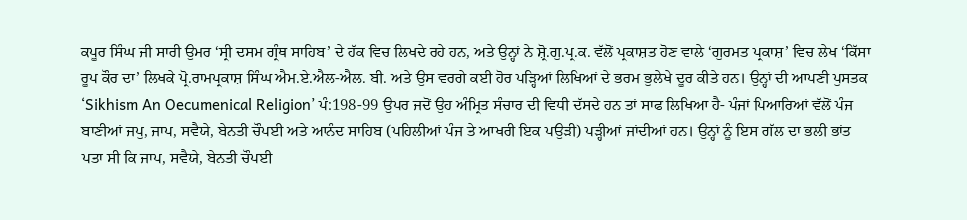ਕਪੂਰ ਸਿੰਘ ਜੀ ਸਾਰੀ ਉਮਰ ‘ਸ੍ਰੀ ਦਸਮ ਗ੍ਰੰਥ ਸਾਹਿਬ’ ਦੇ ਹੱਕ ਵਿਚ ਲਿਖਦੇ ਰਹੇ ਹਨ, ਅਤੇ ਉਨ੍ਹਾਂ ਨੇ ਸ਼੍ਰੋ.ਗੁ.ਪ੍ਰ.ਕ. ਵੱਲੋਂ ਪ੍ਰਕਾਸ਼ਤ ਹੋਣ ਵਾਲੇ ‘ਗੁਰਮਤ ਪ੍ਰਕਾਸ਼’ ਵਿਚ ਲੇਖ ‘ਕਿੱਸਾ ਰੂਪ ਕੌਰ ਦਾ’ ਲਿਖਕੇ ਪ੍ਰੋ.ਰਾਮਪ੍ਰਕਾਸ਼ ਸਿੰਘ ਐਮ.ਏ.ਐਲ-ਐਲ. ਬੀ. ਅਤੇ ਉਸ ਵਰਗੇ ਕਈ ਹੋਰ ਪੜ੍ਹਿਆਂ ਲਿਖਿਆਂ ਦੇ ਭਰਮ ਭੁਲੇਖੇ ਦੂਰ ਕੀਤੇ ਹਨ। ਉਨ੍ਹਾਂ ਦੀ ਆਪਣੀ ਪੁਸਤਕ ‘Sikhism An Oecumenical Religion’ ਪੰ:198-99 ਉਪਰ ਜਦੋਂ ਉਹ ਅੰਮ੍ਰਿਤ ਸੰਚਾਰ ਦੀ ਵਿਧੀ ਦੱਸਦੇ ਹਨ ਤਾਂ ਸਾਫ ਲਿਖਿਆ ਹੈ- ਪੰਜਾਂ ਪਿਆਰਿਆਂ ਵੱਲੋਂ ਪੰਜ ਬਾਣੀਆਂ ਜਪੁ, ਜਾਪ, ਸਵੈਯੇ, ਬੇਨਤੀ ਚੌਪਈ ਅਤੇ ਆਨੰਦ ਸਾਹਿਬ (ਪਹਿਲੀਆਂ ਪੰਜ ਤੇ ਆਖਰੀ ਇਕ ਪਉੜੀ) ਪੜ੍ਹੀਆਂ ਜਾਂਦੀਆਂ ਹਨ। ਉਨ੍ਹਾਂ ਨੂੰ ਇਸ ਗੱਲ ਦਾ ਭਲੀ ਭਾਂਤ ਪਤਾ ਸੀ ਕਿ ਜਾਪ, ਸਵੈਯੇ, ਬੇਨਤੀ ਚੌਪਈ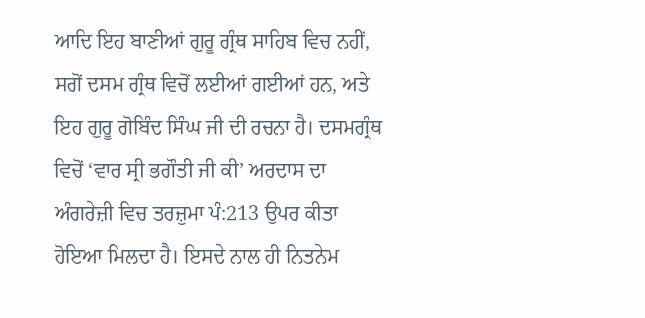ਆਦਿ ਇਹ ਬਾਣੀਆਂ ਗੁਰੂ ਗ੍ਰੰਥ ਸਾਹਿਬ ਵਿਚ ਨਹੀਂ, ਸਗੋਂ ਦਸਮ ਗ੍ਰੰਥ ਵਿਚੋਂ ਲਈਆਂ ਗਈਆਂ ਹਨ, ਅਤੇ ਇਹ ਗੁਰੂ ਗੋਬਿੰਦ ਸਿੰਘ ਜੀ ਦੀ ਰਚਨਾ ਹੈ। ਦਸਮਗ੍ਰੰਥ ਵਿਚੋਂ ‘ਵਾਰ ਸ੍ਰੀ ਭਗੌਤੀ ਜੀ ਕੀ’ ਅਰਦਾਸ ਦਾ ਅੰਗਰੇਜ਼ੀ ਵਿਚ ਤਰਜ਼ੁਮਾ ਪੰ:213 ਉਪਰ ਕੀਤਾ ਹੋਇਆ ਮਿਲਦਾ ਹੈ। ਇਸਦੇ ਨਾਲ ਹੀ ਨਿਤਨੇਮ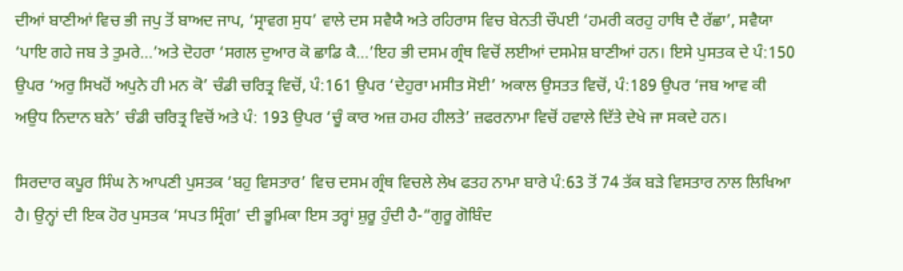ਦੀਆਂ ਬਾਣੀਆਂ ਵਿਚ ਭੀ ਜਪੁ ਤੋਂ ਬਾਅਦ ਜਾਪ, ‘ਸ੍ਰਾਵਗ ਸੁਧ’ ਵਾਲੇ ਦਸ ਸਵੈਯੈ ਅਤੇ ਰਹਿਰਾਸ ਵਿਚ ਬੇਨਤੀ ਚੌਪਈ ‘ਹਮਰੀ ਕਰਹੁ ਹਾਥਿ ਦੈ ਰੱਛਾ’, ਸਵੈਯਾ ‘ਪਾਇ ਗਹੇ ਜਬ ਤੇ ਤੁਮਰੇ…’ਅਤੇ ਦੋਹਰਾ ‘ਸਗਲ ਦੁਆਰ ਕੋ ਛਾਡਿ ਕੈ…’ਇਹ ਭੀ ਦਸਮ ਗ੍ਰੰਥ ਵਿਚੋਂ ਲਈਆਂ ਦਸਮੇਸ਼ ਬਾਣੀਆਂ ਹਨ। ਇਸੇ ਪੁਸਤਕ ਦੇ ਪੰ:150 ਉਪਰ ‘ਅਰੁ ਸਿਖਹੋਂ ਅਪੁਨੇ ਹੀ ਮਨ ਕੋ’ ਚੰਡੀ ਚਰਿਤ੍ਰ ਵਿਚੋਂ, ਪੰ:161 ਉਪਰ ‘ਦੇਹੁਰਾ ਮਸੀਤ ਸੋਈ’ ਅਕਾਲ ਉਸਤਤ ਵਿਚੋਂ, ਪੰ:189 ਉਪਰ ‘ਜਬ ਆਵ ਕੀ ਅਉਧ ਨਿਦਾਨ ਬਨੇ’ ਚੰਡੀ ਚਰਿਤ੍ਰ ਵਿਚੋਂ ਅਤੇ ਪੰ: 193 ਉਪਰ ‘ਚੂੰ ਕਾਰ ਅਜ਼ ਹਮਹ ਹੀਲਤੇ’ ਜ਼ਫਰਨਾਮਾ ਵਿਚੋਂ ਹਵਾਲੇ ਦਿੱਤੇ ਦੇਖੇ ਜਾ ਸਕਦੇ ਹਨ।

ਸਿਰਦਾਰ ਕਪੂਰ ਸਿੰਘ ਨੇ ਆਪਣੀ ਪੁਸਤਕ ‘ਬਹੁ ਵਿਸਤਾਰ’ ਵਿਚ ਦਸਮ ਗ੍ਰੰਥ ਵਿਚਲੇ ਲੇਖ ਫਤਹ ਨਾਮਾ ਬਾਰੇ ਪੰ:63 ਤੋਂ 74 ਤੱਕ ਬੜੇ ਵਿਸਤਾਰ ਨਾਲ ਲਿਖਿਆ ਹੈ। ਉਨ੍ਹਾਂ ਦੀ ਇਕ ਹੋਰ ਪੁਸਤਕ ‘ਸਪਤ ਸ੍ਰਿੰਗ’ ਦੀ ਭੂਮਿਕਾ ਇਸ ਤਰ੍ਹਾਂ ਸ਼ੁਰੂ ਹੁੰਦੀ ਹੈ-“ਗੁਰੂ ਗੋਬਿੰਦ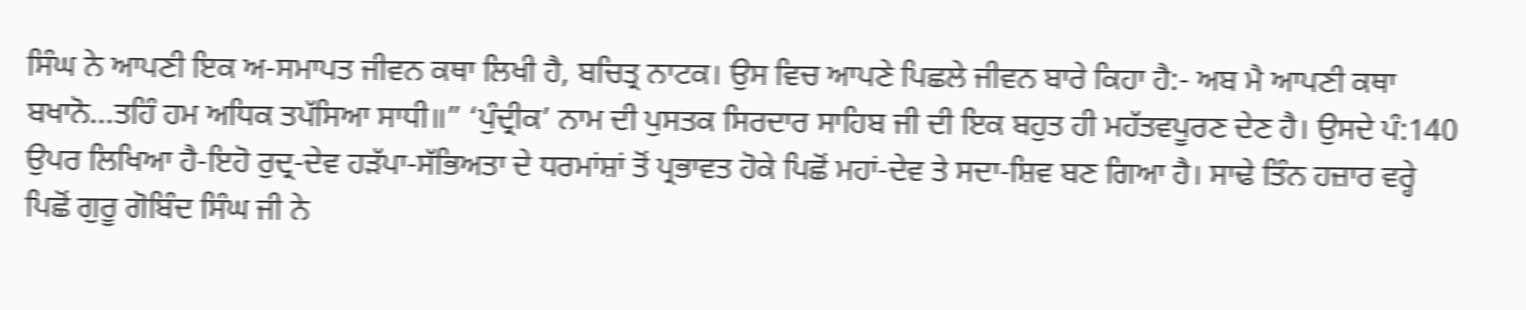ਸਿੰਘ ਨੇ ਆਪਣੀ ਇਕ ਅ-ਸਮਾਪਤ ਜੀਵਨ ਕਥਾ ਲਿਖੀ ਹੈ, ਬਚਿਤ੍ਰ ਨਾਟਕ। ਉਸ ਵਿਚ ਆਪਣੇ ਪਿਛਲੇ ਜੀਵਨ ਬਾਰੇ ਕਿਹਾ ਹੈ:- ਅਬ ਮੈ ਆਪਣੀ ਕਥਾ ਬਖਾਨੋ…ਤਹਿੰ ਹਮ ਅਧਿਕ ਤਪੱਸਿਆ ਸਾਧੀ॥” ‘ਪੁੰਦ੍ਰੀਕ’ ਨਾਮ ਦੀ ਪੁਸਤਕ ਸਿਰਦਾਰ ਸਾਹਿਬ ਜੀ ਦੀ ਇਕ ਬਹੁਤ ਹੀ ਮਹੱਤਵਪੂਰਣ ਦੇਣ ਹੈ। ਉਸਦੇ ਪੰ:140 ਉਪਰ ਲਿਖਿਆ ਹੈ-ਇਹੋ ਰੁਦ੍ਰ-ਦੇਵ ਹੜੱਪਾ-ਸੱਭਿਅਤਾ ਦੇ ਧਰਮਾਂਸ਼ਾਂ ਤੋਂ ਪ੍ਰਭਾਵਤ ਹੋਕੇ ਪਿਛੋਂ ਮਹਾਂ-ਦੇਵ ਤੇ ਸਦਾ-ਸ਼ਿਵ ਬਣ ਗਿਆ ਹੈ। ਸਾਢੇ ਤਿੰਨ ਹਜ਼ਾਰ ਵਰ੍ਹੇ ਪਿਛੋਂ ਗੁਰੂ ਗੋਬਿੰਦ ਸਿੰਘ ਜੀ ਨੇ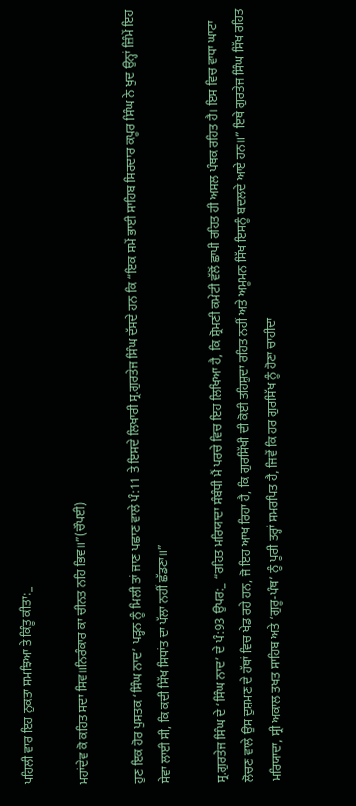ਪਹਿਲੀ ਵਾਰ ਇਹ ਨੁਕਤਾ ਸਮਝਿਆ ਤੇ ਕਿੰਤੂ ਕੀਤਾ:_

ਮਹਾਂਦੇਵ ਕੋ ਕਹਿਤ ਸਦਾ ਸਿਵ॥ਨਿਰੰਕਾਰ ਕਾ ਚੀਨਤ ਨਹਿ ਭਿਵ॥”(ਚੌਪਈ)

ਹੁਣ ਇਕ ਹੋਰ ਪੁਸਤਕ ‘ਸਿੰਘ ਨਾਦ’ ਪੜ੍ਹਨ ਨੂੰ ਮਿਲੀ ਤਾਂ ਜਾਣ ਪਛਾਣ ਵਾਲੇ ਪੰ:11 ਤੇ ਇਸਦੇ ਲਿਖਾਰੀ ਸ੍ਰ.ਗੁਰਤੇਜ ਸਿੰਘ ਦੱਸਦੇ ਹਨ ਕਿ “ਇਕ ਸਮੇਂ ਭਾਈ ਸਾਹਿਬ ਸਿਰਦਾਰ ਕਪੂਰ ਸਿੰਘ ਨੇ ਖੁਦ ਉਨ੍ਹਾਂ ਜ਼ਿੰਮੇਂ ਇਹ ਸੇਵਾ ਲਾਈ ਸੀ, ਕਿ ਕਦੀ ਸਿੱਖ ਸਿਧਾਂਤ ਦਾ ਪੱਲਾ ਨਹੀਂ ਛੱਡਣਾ॥”

ਸ੍ਰ.ਗੁਰਤੇਜ ਸਿੰਘ ਦੇ ‘ਸਿੰਘ ਨਾਦ’ ਦੇ ਪੰ:93 ਉਪਰ:_ “ਰਹਿਤ ਮਰਿਯਾਦਾ ਸੰਬੰਧੀ ਮੈਂ ਪਰਚੇ ਵਿਚ ਇਹ ਲਿਖਿਆ ਹੈ, ਕਿ ਸ਼੍ਰੋਮਣੀ ਕਮੇਟੀ ਵੱਲੋਂ ਛਾਪੀ ਰਹਿਤ ਹੀ ਅਸਲ ਪੰਥਕ ਰਹਿਤ ਹੈ। ਇਸ ਵਿਚ ਵਾਧਾ ਘਾਟਾ ਲੋਚਣ ਵਾਲੇ ਉਸ ਦੁਸ਼ਮਣ ਦੇ ਹੱਥਾਂ ਵਿਚ ਖੇਡ ਰਹੇ ਹਨ, ਜੋ ਇਹ ਆਖ ਰਿਹਾ ਹੈ, ਕਿ ਗੁਰਸਿੱਖੀ ਦੀ ਕੋਈ ਤਹਿਸ਼ੁਦਾ ਰਹਿਤ ਨਹੀਂ ਅਤੇ ਅਮੂਮਨ ਸਿੱਖ ਇਸਨੂੰ ਬਦਲਦੇ ਆਏ ਹਨ॥” ਇਥੇ ਗੁਰਤੇਜ ਸਿੰਘ ਸਿੱਖ ਰਹਿਤ ਮਰਿਯਾਦਾ, ਸ੍ਰੀ ਅਕਾਲ ਤਖਤ ਸਾਹਿਬ ਅਤੇ ‘ਗੁਰੂ-ਪੰਥ’ ਨੂੰ ਪੂਰੀ ਤਰ੍ਹਾਂ ਸਮਰਪਿਤ ਹੈ, ਜਿਵੇਂ ਕਿ ਹਰ ਗੁਰਸਿੱਖ ਨੂੰ ਹੋਣਾ ਚਾਹੀਦਾ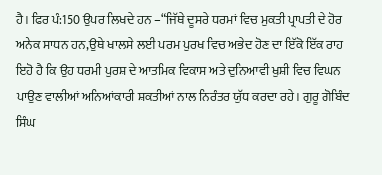ਹੈ। ਫਿਰ ਪੰ:150 ਉਪਰ ਲਿਖਦੇ ਹਨ –“ਜਿੱਥੇ ਦੂਸਰੇ ਧਰਮਾਂ ਵਿਚ ਮੁਕਤੀ ਪ੍ਰਾਪਤੀ ਦੇ ਹੋਰ ਅਨੇਕ ਸਾਧਨ ਹਨ,ਉਥੇ ਖਾਲਸੇ ਲਈ ਪਰਮ ਪੁਰਖ ਵਿਚ ਅਭੇਦ ਹੋਣ ਦਾ ਇੱਕੋ ਇੱਕ ਰਾਹ ਇਹੋ ਹੈ ਕਿ ਉਹ ਧਰਮੀ ਪੁਰਸ਼ ਦੇ ਆਤਮਿਕ ਵਿਕਾਸ ਅਤੇ ਦੁਨਿਆਵੀ ਖੁਸ਼ੀ ਵਿਚ ਵਿਘਨ ਪਾਉਣ ਵਾਲੀਆਂ ਅਨਿਆਂਕਾਰੀ ਸ਼ਕਤੀਆਂ ਨਾਲ ਨਿਰੰਤਰ ਯੁੱਧ ਕਰਦਾ ਰਹੇ। ਗੁਰੂ ਗੋਬਿੰਦ ਸਿੰਘ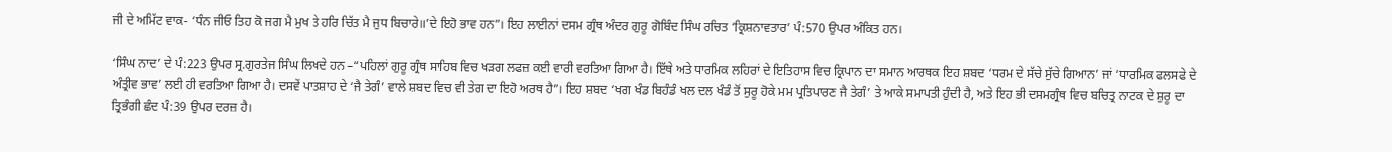ਜੀ ਦੇ ਅਮਿੱਟ ਵਾਕ- ‘ਧੰਨ ਜੀਓ ਤਿਹ ਕੋ ਜਗ ਮੈ ਮੁਖ ਤੇ ਹਰਿ ਚਿੱਤ ਮੈ ਜੁਧ ਬਿਚਾਰੇ॥’ਦੇ ਇਹੋ ਭਾਵ ਹਨ”। ਇਹ ਲਾਈਨਾਂ ਦਸਮ ਗ੍ਰੰਥ ਅੰਦਰ ਗੁਰੂ ਗੋਬਿੰਦ ਸਿੰਘ ਰਚਿਤ ‘ਕ੍ਰਿਸ਼ਨਾਵਤਾਰ’ ਪੰ:570 ਉਪਰ ਅੰਕਿਤ ਹਨ।

‘ਸਿੰਘ ਨਾਦ’ ਦੇ ਪੰ:223 ਉਪਰ ਸ੍ਰ.ਗੁਰਤੇਜ ਸਿੰਘ ਲਿਖਦੇ ਹਨ –“ਪਹਿਲਾਂ ਗੁਰੂ ਗ੍ਰੰਥ ਸਾਹਿਬ ਵਿਚ ਖੜਗ ਲਫਜ਼ ਕਈ ਵਾਰੀ ਵਰਤਿਆ ਗਿਆ ਹੈ। ਇੱਥੇ ਅਤੇ ਧਾਰਮਿਕ ਲਹਿਰਾਂ ਦੇ ਇਤਿਹਾਸ ਵਿਚ ਕ੍ਰਿਪਾਨ ਦਾ ਸਮਾਨ ਆਰਥਕ ਇਹ ਸ਼ਬਦ ‘ਧਰਮ ਦੇ ਸੱਚੇ ਸੁੱਚੇ ਗਿਆਨ’ ਜਾਂ ‘ਧਾਰਮਿਕ ਫਲਸਫੇ ਦੇ ਅੰਤ੍ਰੀਵ ਭਾਵ’ ਲਈ ਹੀ ਵਰਤਿਆ ਗਿਆ ਹੈ। ਦਸਵੇਂ ਪਾਤਸ਼ਾਹ ਦੇ ‘ਜੈ ਤੇਗੰ’ ਵਾਲੇ ਸ਼ਬਦ ਵਿਚ ਵੀ ਤੇਗ ਦਾ ਇਹੋ ਅਰਥ ਹੈ”। ਇਹ ਸ਼ਬਦ ‘ਖਗ ਖੰਡ ਬਿਹੰਡੰ ਖਲ ਦਲ ਖੰਡੰ ਤੋਂ ਸੁਰੂ ਹੋਕੇ ਮਮ ਪ੍ਰਤਿਪਾਰਣ ਜੈ ਤੇਗੰ’ ਤੇ ਆਕੇ ਸਮਾਪਤੀ ਹੁੰਦੀ ਹੈ, ਅਤੇ ਇਹ ਭੀ ਦਸਮਗ੍ਰੰਥ ਵਿਚ ਬਚਿਤ੍ਰ ਨਾਟਕ ਦੇ ਸ਼ੁਰੂ ਦਾ ਤ੍ਰਿਭੰਗੀ ਛੰਦ ਪੰ:39 ਉਪਰ ਦਰਜ਼ ਹੈ।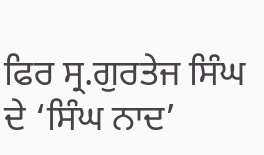ਫਿਰ ਸ੍ਰ.ਗੁਰਤੇਜ ਸਿੰਘ ਦੇ ‘ਸਿੰਘ ਨਾਦ’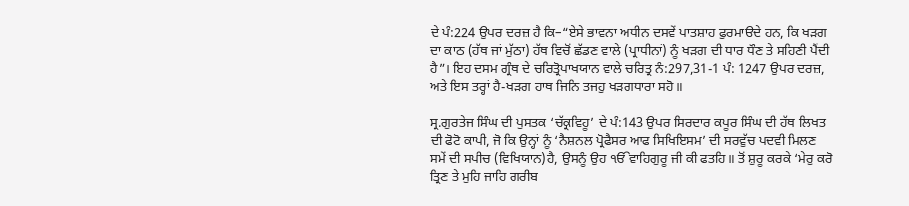ਦੇ ਪੰ:224 ਉਪਰ ਦਰਜ਼ ਹੈ ਕਿ–“ਏਸੇ ਭਾਵਨਾ ਅਧੀਨ ਦਸਵੇਂ ਪਾਤਸ਼ਾਹ ਫੁਰਮਾੳਦੇ ਹਨ, ਕਿ ਖੜਗ ਦਾ ਕਾਠ (ਹੱਥ ਜਾਂ ਮੁੱਠਾ) ਹੱਥ ਵਿਚੋਂ ਛੱਡਣ ਵਾਲੇ (ਪ੍ਰਾਧੀਨਾਂ) ਨੂੰ ਖੜਗ ਦੀ ਧਾਰ ਧੌਣ ਤੇ ਸਹਿਣੀ ਪੈਂਦੀ ਹੈ”। ਇਹ ਦਸਮ ਗ੍ਰੰਥ ਦੇ ਚਰਿਤ੍ਰੋਪਾਖਯਾਨ ਵਾਲੇ ਚਰਿਤ੍ਰ ਨੰ:297,31-1 ਪੰ: 1247 ਉਪਰ ਦਰਜ਼, ਅਤੇ ਇਸ ਤਰ੍ਹਾਂ ਹੈ-ਖੜਗ ਹਾਥ ਜਿਨਿ ਤਜਹੁ ਖੜਗਧਾਰਾ ਸਹੋ॥

ਸ੍ਰ.ਗੁਰਤੇਜ ਸਿੰਘ ਦੀ ਪੁਸਤਕ ‘ਚੱਕ੍ਰਵਿਹੂ’ ਦੇ ਪੰ:143 ਉਪਰ ਸਿਰਦਾਰ ਕਪੂਰ ਸਿੰਘ ਦੀ ਹੱਥ ਲਿਖਤ ਦੀ ਫੋਟੋ ਕਾਪੀ, ਜੋ ਕਿ ਉਨ੍ਹਾਂ ਨੂੰ ‘ਨੈਸ਼ਨਲ ਪ੍ਰੋਫੈਸਰ ਆਫ ਸਿਖਿਇਸਮ’ ਦੀ ਸਰਵੁੱਚ ਪਦਵੀ ਮਿਲਣ ਸਮੇਂ ਦੀ ਸਪੀਚ (ਵਿਖਿਯਾਨ)ਹੈ, ਉਸਨੂੰ ਉਹ ੴਵਾਹਿਗੁਰੂ ਜੀ ਕੀ ਫਤਹਿ॥ ਤੋਂ ਸ਼ੁਰੂ ਕਰਕੇ ‘ਮੇਰੁ ਕਰੋ ਤ੍ਰਿਣ ਤੇ ਮੁਹਿ ਜਾਹਿ ਗਰੀਬ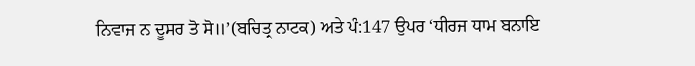ਨਿਵਾਜ ਨ ਦੂਸਰ ਤੋ ਸੋ॥’(ਬਚਿਤ੍ਰ ਨਾਟਕ) ਅਤੇ ਪੰ:147 ਉਪਰ ‘ਧੀਰਜ ਧਾਮ ਬਨਾਇ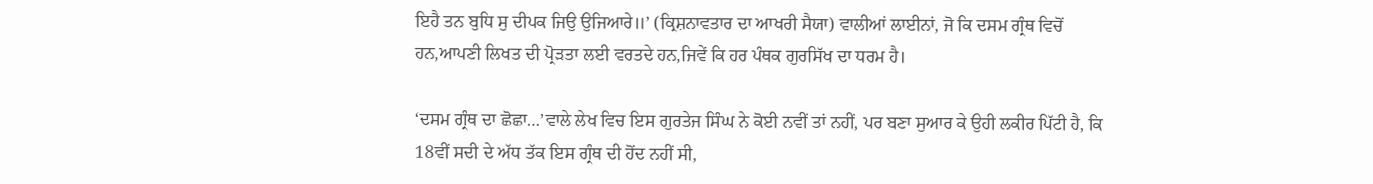ਇਹੈ ਤਨ ਬੁਧਿ ਸੁ ਦੀਪਕ ਜਿਉ ਉਜਿਆਰੇ॥’ (ਕ੍ਰਿਸ਼ਨਾਵਤਾਰ ਦਾ ਆਖਰੀ ਸੈਯਾ) ਵਾਲੀਆਂ ਲਾਈਨਾਂ, ਜੋ ਕਿ ਦਸਮ ਗ੍ਰੰਥ ਵਿਚੋਂ ਹਨ,ਆਪਣੀ ਲਿਖਤ ਦੀ ਪ੍ਰੋੜਤਾ ਲਈ ਵਰਤਦੇ ਹਨ,ਜਿਵੇਂ ਕਿ ਹਰ ਪੰਥਕ ਗੁਰਸਿੱਖ ਦਾ ਧਰਮ ਹੈ।

‘ਦਸਮ ਗ੍ਰੰਥ ਦਾ ਛੋਛਾ…’ਵਾਲੇ ਲੇਖ ਵਿਚ ਇਸ ਗੁਰਤੇਜ ਸਿੰਘ ਨੇ ਕੋਈ ਨਵੀਂ ਤਾਂ ਨਹੀਂ, ਪਰ ਬਣਾ ਸੁਆਰ ਕੇ ਉਹੀ ਲਕੀਰ ਪਿੱਟੀ ਹੈ, ਕਿ 18ਵੀਂ ਸਦੀ ਦੇ ਅੱਧ ਤੱਕ ਇਸ ਗ੍ਰੰਥ ਦੀ ਹੋਂਦ ਨਹੀਂ ਸੀ,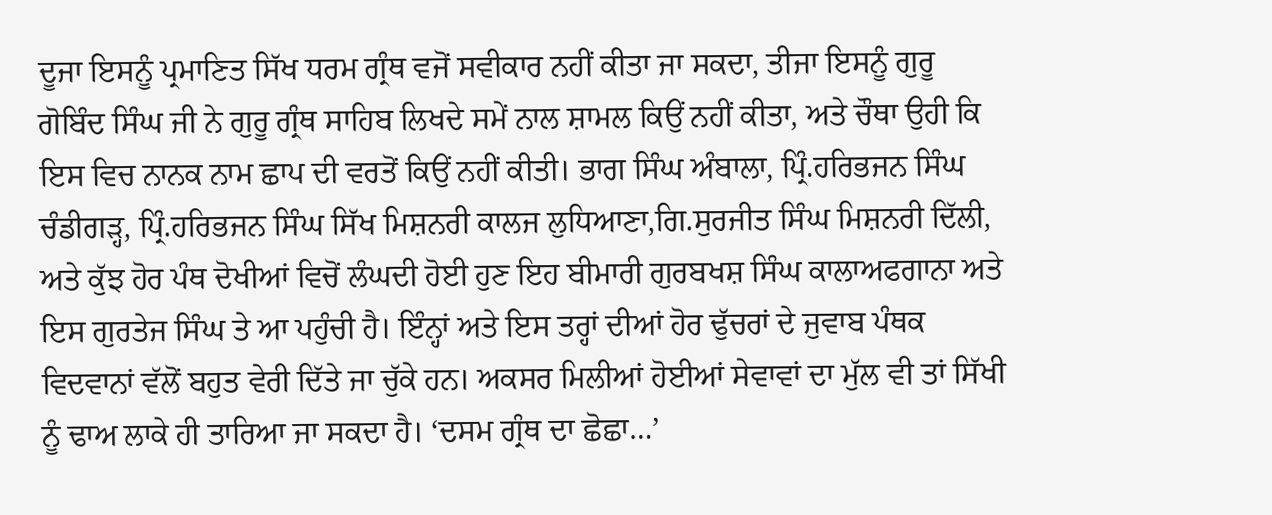ਦੂਜਾ ਇਸਨੂੰ ਪ੍ਰਮਾਣਿਤ ਸਿੱਖ ਧਰਮ ਗ੍ਰੰਥ ਵਜੋਂ ਸਵੀਕਾਰ ਨਹੀਂ ਕੀਤਾ ਜਾ ਸਕਦਾ, ਤੀਜਾ ਇਸਨੂੰ ਗੁਰੂ ਗੋਬਿੰਦ ਸਿੰਘ ਜੀ ਨੇ ਗੁਰੂ ਗ੍ਰੰਥ ਸਾਹਿਬ ਲਿਖਦੇ ਸਮੇਂ ਨਾਲ ਸ਼ਾਮਲ ਕਿਉਂ ਨਹੀਂ ਕੀਤਾ, ਅਤੇ ਚੌਥਾ ਉਹੀ ਕਿ ਇਸ ਵਿਚ ਨਾਨਕ ਨਾਮ ਛਾਪ ਦੀ ਵਰਤੋਂ ਕਿਉਂ ਨਹੀਂ ਕੀਤੀ। ਭਾਗ ਸਿੰਘ ਅੰਬਾਲਾ, ਪ੍ਰਿੰ.ਹਰਿਭਜਨ ਸਿੰਘ ਚੰਡੀਗੜ੍ਹ, ਪ੍ਰਿੰ.ਹਰਿਭਜਨ ਸਿੰਘ ਸਿੱਖ ਮਿਸ਼ਨਰੀ ਕਾਲਜ ਲੁਧਿਆਣਾ,ਗਿ.ਸੁਰਜੀਤ ਸਿੰਘ ਮਿਸ਼ਨਰੀ ਦਿੱਲੀ, ਅਤੇ ਕੁੱਝ ਹੋਰ ਪੰਥ ਦੋਖੀਆਂ ਵਿਚੋਂ ਲੰਘਦੀ ਹੋਈ ਹੁਣ ਇਹ ਬੀਮਾਰੀ ਗੁਰਬਖਸ਼ ਸਿੰਘ ਕਾਲਾਅਫਗਾਨਾ ਅਤੇ ਇਸ ਗੁਰਤੇਜ ਸਿੰਘ ਤੇ ਆ ਪਹੁੰਚੀ ਹੈ। ਇੰਨ੍ਹਾਂ ਅਤੇ ਇਸ ਤਰ੍ਹਾਂ ਦੀਆਂ ਹੋਰ ਢੁੱਚਰਾਂ ਦੇ ਜੁਵਾਬ ਪੰਥਕ ਵਿਦਵਾਨਾਂ ਵੱਲੋਂ ਬਹੁਤ ਵੇਰੀ ਦਿੱਤੇ ਜਾ ਚੁੱਕੇ ਹਨ। ਅਕਸਰ ਮਿਲੀਆਂ ਹੋਈਆਂ ਸੇਵਾਵਾਂ ਦਾ ਮੁੱਲ ਵੀ ਤਾਂ ਸਿੱਖੀ ਨੂੰ ਢਾਅ ਲਾਕੇ ਹੀ ਤਾਰਿਆ ਜਾ ਸਕਦਾ ਹੈ। ‘ਦਸਮ ਗ੍ਰੰਥ ਦਾ ਛੋਛਾ…’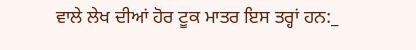ਵਾਲੇ ਲੇਖ ਦੀਆਂ ਹੋਰ ਟੂਕ ਮਾਤਰ ਇਸ ਤਰ੍ਹਾਂ ਹਨ:_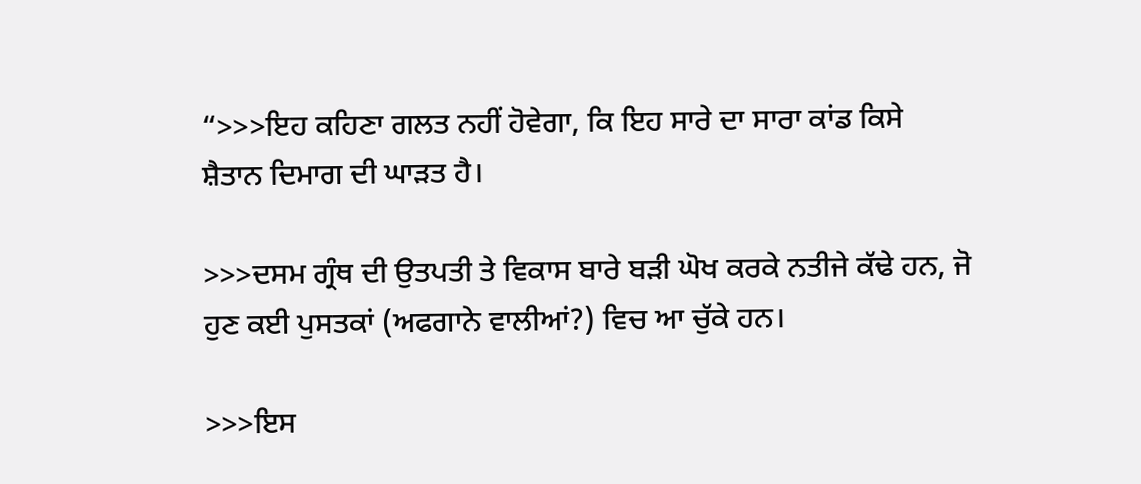“>>>ਇਹ ਕਹਿਣਾ ਗਲਤ ਨਹੀਂ ਹੋਵੇਗਾ, ਕਿ ਇਹ ਸਾਰੇ ਦਾ ਸਾਰਾ ਕਾਂਡ ਕਿਸੇ ਸ਼ੈਤਾਨ ਦਿਮਾਗ ਦੀ ਘਾੜਤ ਹੈ।

>>>ਦਸਮ ਗ੍ਰੰਥ ਦੀ ਉਤਪਤੀ ਤੇ ਵਿਕਾਸ ਬਾਰੇ ਬੜੀ ਘੋਖ ਕਰਕੇ ਨਤੀਜੇ ਕੱਢੇ ਹਨ, ਜੋ ਹੁਣ ਕਈ ਪੁਸਤਕਾਂ (ਅਫਗਾਨੇ ਵਾਲੀਆਂ?) ਵਿਚ ਆ ਚੁੱਕੇ ਹਨ।

>>>ਇਸ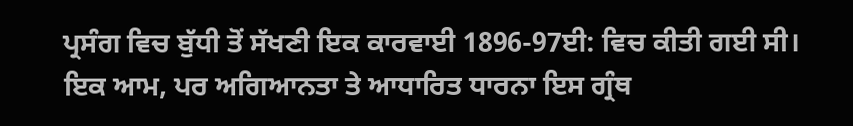ਪ੍ਰਸੰਗ ਵਿਚ ਬੁੱਧੀ ਤੋਂ ਸੱਖਣੀ ਇਕ ਕਾਰਵਾਈ 1896-97ਈ: ਵਿਚ ਕੀਤੀ ਗਈ ਸੀ। ਇਕ ਆਮ, ਪਰ ਅਗਿਆਨਤਾ ਤੇ ਆਧਾਰਿਤ ਧਾਰਨਾ ਇਸ ਗ੍ਰੰਥ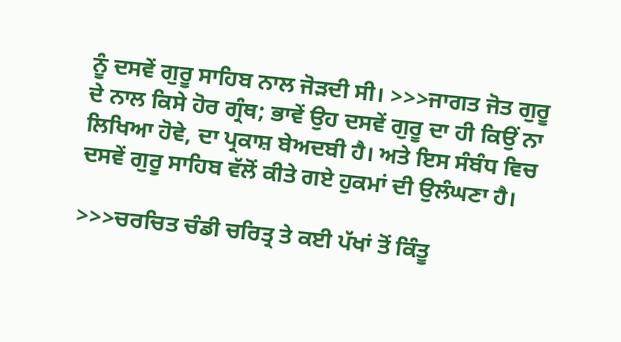ਨੂੰ ਦਸਵੇਂ ਗੁਰੂ ਸਾਹਿਬ ਨਾਲ ਜੋੜਦੀ ਸੀ। >>>ਜਾਗਤ ਜੋਤ ਗੁਰੂ ਦੇ ਨਾਲ ਕਿਸੇ ਹੋਰ ਗ੍ਰੰਥ; ਭਾਵੇਂ ਉਹ ਦਸਵੇਂ ਗੁਰੂ ਦਾ ਹੀ ਕਿਉਂ ਨਾ ਲਿਖਿਆ ਹੋਵੇ, ਦਾ ਪ੍ਰਕਾਸ਼ ਬੇਅਦਬੀ ਹੈ। ਅਤੇ ਇਸ ਸੰਬੰਧ ਵਿਚ ਦਸਵੇਂ ਗੁਰੂ ਸਾਹਿਬ ਵੱਲੋਂ ਕੀਤੇ ਗਏ ਹੁਕਮਾਂ ਦੀ ਉਲੰਘਣਾ ਹੈ।

>>>ਚਰਚਿਤ ਚੰਡੀ ਚਰਿਤ੍ਰ ਤੇ ਕਈ ਪੱਖਾਂ ਤੋਂ ਕਿੰਤੂ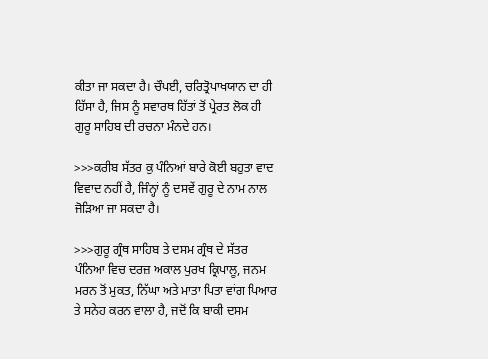ਕੀਤਾ ਜਾ ਸਕਦਾ ਹੈ। ਚੌਪਈ, ਚਰਿਤ੍ਰੋਪਾਖਯਾਨ ਦਾ ਹੀ ਹਿੱਸਾ ਹੈ, ਜਿਸ ਨੂੰ ਸਵਾਰਥ ਹਿੱਤਾਂ ਤੋਂ ਪ੍ਰੇਰਤ ਲੋਕ ਹੀ ਗੁਰੂ ਸਾਹਿਬ ਦੀ ਰਚਨਾ ਮੰਨਦੇ ਹਨ।

>>>ਕਰੀਬ ਸੱਤਰ ਕੁ ਪੰਨਿਆਂ ਬਾਰੇ ਕੋਈ ਬਹੁਤਾ ਵਾਦ ਵਿਵਾਦ ਨਹੀਂ ਹੈ, ਜਿੰਨ੍ਹਾਂ ਨੂੰ ਦਸਵੇਂ ਗੁਰੂ ਦੇ ਨਾਮ ਨਾਲ ਜੋੜਿਆ ਜਾ ਸਕਦਾ ਹੈ।

>>>ਗੁਰੂ ਗ੍ਰੰਥ ਸਾਹਿਬ ਤੇ ਦਸਮ ਗ੍ਰੰਥ ਦੇ ਸੱਤਰ ਪੰਨਿਆ ਵਿਚ ਦਰਜ਼ ਅਕਾਲ ਪੁਰਖ ਕ੍ਰਿਪਾਲੂ, ਜਨਮ ਮਰਨ ਤੋਂ ਮੁਕਤ, ਨਿੱਘਾ ਅਤੇ ਮਾਤਾ ਪਿਤਾ ਵਾਂਗ ਪਿਆਰ ਤੇ ਸਨੇਹ ਕਰਨ ਵਾਲਾ ਹੈ, ਜਦੋਂ ਕਿ ਬਾਕੀ ਦਸਮ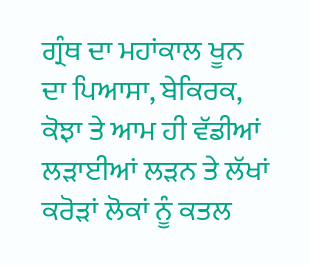ਗ੍ਰੰਥ ਦਾ ਮਹਾਂਕਾਲ ਖੂਨ ਦਾ ਪਿਆਸਾ, ਬੇਕਿਰਕ, ਕੋਝਾ ਤੇ ਆਮ ਹੀ ਵੱਡੀਆਂ ਲੜਾਈਆਂ ਲੜਨ ਤੇ ਲੱਖਾਂ ਕਰੋੜਾਂ ਲੋਕਾਂ ਨੂੰ ਕਤਲ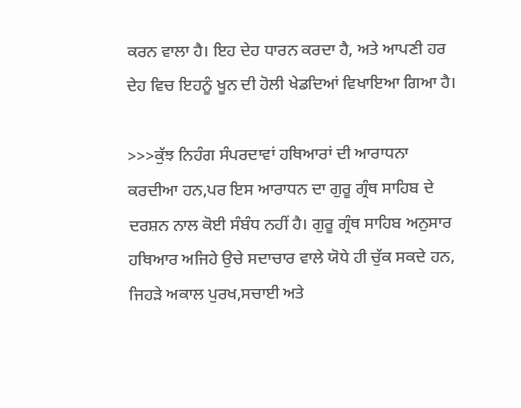ਕਰਨ ਵਾਲਾ ਹੈ। ਇਹ ਦੇਹ ਧਾਰਨ ਕਰਦਾ ਹੈ, ਅਤੇ ਆਪਣੀ ਹਰ ਦੇਹ ਵਿਚ ਇਹਨੂੰ ਖੂਨ ਦੀ ਹੋਲੀ ਖੇਡਦਿਆਂ ਵਿਖਾਇਆ ਗਿਆ ਹੈ।

>>>ਕੁੱਝ ਨਿਹੰਗ ਸੰਪਰਦਾਵਾਂ ਹਥਿਆਰਾਂ ਦੀ ਆਰਾਧਨਾ ਕਰਦੀਆ ਹਨ,ਪਰ ਇਸ ਆਰਾਧਨ ਦਾ ਗੁਰੂ ਗ੍ਰੰਥ ਸਾਹਿਬ ਦੇ ਦਰਸ਼ਨ ਨਾਲ ਕੋਈ ਸੰਬੰਧ ਨਹੀਂ ਹੈ। ਗੁਰੂ ਗ੍ਰੰਥ ਸਾਹਿਬ ਅਨੁਸਾਰ ਹਥਿਆਰ ਅਜਿਹੇ ਉਚੇ ਸਦਾਚਾਰ ਵਾਲੇ ਯੋਧੇ ਹੀ ਚੁੱਕ ਸਕਦੇ ਹਨ, ਜਿਹੜੇ ਅਕਾਲ ਪੁਰਖ,ਸਚਾਈ ਅਤੇ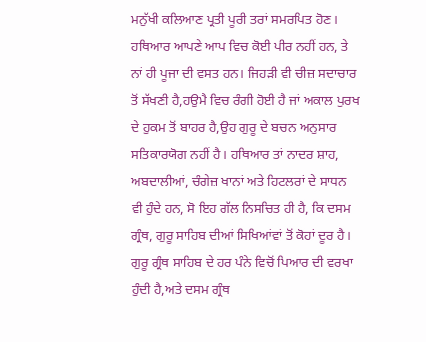ਮਨੁੱਖੀ ਕਲਿਆਣ ਪ੍ਰਤੀ ਪੂਰੀ ਤਰਾਂ ਸਮਰਪਿਤ ਹੋਣ। ਹਥਿਆਰ ਆਪਣੇ ਆਪ ਵਿਚ ਕੋਈ ਪੀਰ ਨਹੀਂ ਹਨ, ਤੇ ਨਾਂ ਹੀ ਪੂਜਾ ਦੀ ਵਸਤ ਹਨ। ਜਿਹੜੀ ਵੀ ਚੀਜ਼ ਸਦਾਚਾਰ ਤੋਂ ਸੱਖਣੀ ਹੈ,ਹਉਮੈ ਵਿਚ ਰੰਗੀ ਹੋਈ ਹੈ ਜਾਂ ਅਕਾਲ ਪੁਰਖ ਦੇ ਹੁਕਮ ਤੋਂ ਬਾਹਰ ਹੈ,ਉਹ ਗੁਰੂ ਦੇ ਬਚਨ ਅਨੁਸਾਰ ਸਤਿਕਾਰਯੋਗ ਨਹੀਂ ਹੈ। ਹਥਿਆਰ ਤਾਂ ਨਾਦਰ ਸ਼ਾਹ, ਅਬਦਾਲੀਆਂ, ਚੰਗੇਜ਼ ਖਾਨਾਂ ਅਤੇ ਹਿਟਲਰਾਂ ਦੇ ਸਾਧਨ ਵੀ ਹੁੰਦੇ ਹਨ, ਸੋ ਇਹ ਗੱਲ ਨਿਸਚਿਤ ਹੀ ਹੈ, ਕਿ ਦਸਮ ਗ੍ਰੰਥ, ਗੁਰੂ ਸਾਹਿਬ ਦੀਆਂ ਸਿਖਿਆਂਵਾਂ ਤੋਂ ਕੋਹਾਂ ਦੂਰ ਹੈ। ਗੁਰੂ ਗ੍ਰੰਥ ਸਾਹਿਬ ਦੇ ਹਰ ਪੰਨੇ ਵਿਚੋਂ ਪਿਆਰ ਦੀ ਵਰਖਾ ਹੁੰਦੀ ਹੈ,ਅਤੇ ਦਸਮ ਗ੍ਰੰਥ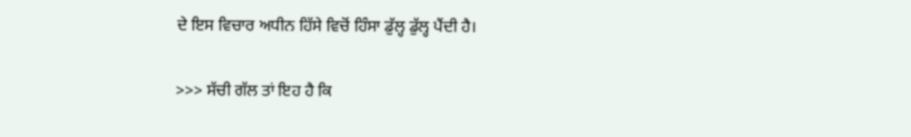ਦੇ ਇਸ ਵਿਚਾਰ ਅਧੀਨ ਹਿੱਸੇ ਵਿਚੋਂ ਹਿੰਸਾ ਡੁੱਲ੍ਹ ਡੁੱਲ੍ਹ ਪੈਂਦੀ ਹੈ।

>>> ਸੱਚੀ ਗੱਲ ਤਾਂ ਇਹ ਹੈ ਕਿ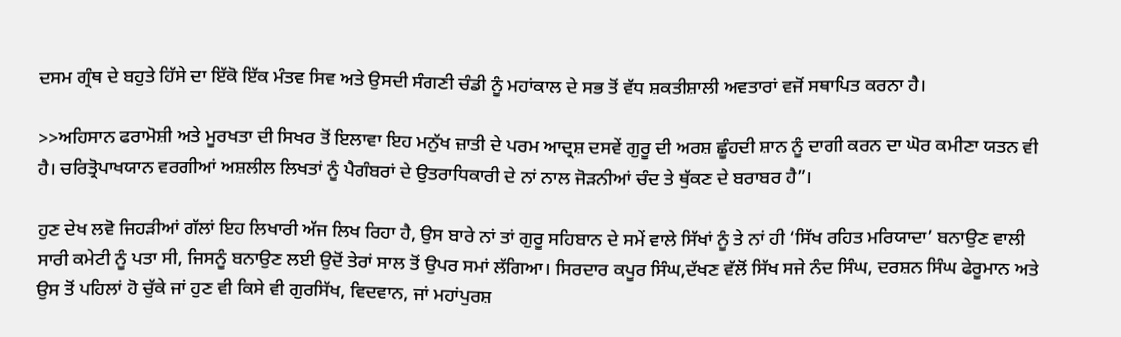ਦਸਮ ਗ੍ਰੰਥ ਦੇ ਬਹੁਤੇ ਹਿੱਸੇ ਦਾ ਇੱਕੋ ਇੱਕ ਮੰਤਵ ਸਿਵ ਅਤੇ ਉਸਦੀ ਸੰਗਣੀ ਚੰਡੀ ਨੂੰ ਮਹਾਂਕਾਲ ਦੇ ਸਭ ਤੋਂ ਵੱਧ ਸ਼ਕਤੀਸ਼ਾਲੀ ਅਵਤਾਰਾਂ ਵਜੋਂ ਸਥਾਪਿਤ ਕਰਨਾ ਹੈ।

>>ਅਹਿਸਾਨ ਫਰਾਮੋਸ਼ੀ ਅਤੇ ਮੂਰਖਤਾ ਦੀ ਸਿਖਰ ਤੋਂ ਇਲਾਵਾ ਇਹ ਮਨੁੱਖ ਜ਼ਾਤੀ ਦੇ ਪਰਮ ਆਦ੍ਰਸ਼ ਦਸਵੇਂ ਗੁਰੂ ਦੀ ਅਰਸ਼ ਛੂੰਹਦੀ ਸ਼ਾਨ ਨੂੰ ਦਾਗੀ ਕਰਨ ਦਾ ਘੋਰ ਕਮੀਣਾ ਯਤਨ ਵੀ ਹੈ। ਚਰਿਤ੍ਰੋਪਾਖਯਾਨ ਵਰਗੀਆਂ ਅਸ਼ਲੀਲ ਲਿਖਤਾਂ ਨੂੰ ਪੈਗੰਬਰਾਂ ਦੇ ਉਤਰਾਧਿਕਾਰੀ ਦੇ ਨਾਂ ਨਾਲ ਜੋੜਨੀਆਂ ਚੰਦ ਤੇ ਥੁੱਕਣ ਦੇ ਬਰਾਬਰ ਹੈ”।

ਹੁਣ ਦੇਖ ਲਵੋ ਜਿਹੜੀਆਂ ਗੱਲਾਂ ਇਹ ਲਿਖਾਰੀ ਅੱਜ ਲਿਖ ਰਿਹਾ ਹੈ, ਉਸ ਬਾਰੇ ਨਾਂ ਤਾਂ ਗੁਰੂ ਸਹਿਬਾਨ ਦੇ ਸਮੇਂ ਵਾਲੇ ਸਿੱਖਾਂ ਨੂੰ ਤੇ ਨਾਂ ਹੀ ‘ਸਿੱਖ ਰਹਿਤ ਮਰਿਯਾਦਾ’ ਬਨਾਉਣ ਵਾਲੀ ਸਾਰੀ ਕਮੇਟੀ ਨੂੰ ਪਤਾ ਸੀ, ਜਿਸਨੂੰ ਬਨਾਉਣ ਲਈ ਉਦੋਂ ਤੇਰਾਂ ਸਾਲ ਤੋਂ ਉਪਰ ਸਮਾਂ ਲੱਗਿਆ। ਸਿਰਦਾਰ ਕਪੂਰ ਸਿੰਘ,ਦੱਖਣ ਵੱਲੋਂ ਸਿੱਖ ਸਜੇ ਨੰਦ ਸਿੰਘ, ਦਰਸ਼ਨ ਸਿੰਘ ਫੇਰੂਮਾਨ ਅਤੇ ਉਸ ਤੋਂ ਪਹਿਲਾਂ ਹੋ ਚੁੱਕੇ ਜਾਂ ਹੁਣ ਵੀ ਕਿਸੇ ਵੀ ਗੁਰਸਿੱਖ, ਵਿਦਵਾਨ, ਜਾਂ ਮਹਾਂਪੁਰਸ਼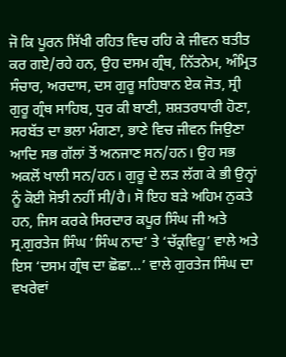ਜੋ ਕਿ ਪੂਰਨ ਸਿੱਖੀ ਰਹਿਤ ਵਿਚ ਰਹਿ ਕੇ ਜੀਵਨ ਬਤੀਤ ਕਰ ਗਏ/ਰਹੇ ਹਨ, ਉਹ ਦਸਮ ਗ੍ਰੰਥ, ਨਿੱਤਨੇਮ, ਅੰਮ੍ਰਿਤ ਸੰਚਾਰ, ਅਰਦਾਸ, ਦਸ ਗੁਰੂ ਸਹਿਬਾਨ ਏਕ ਜੋਤ, ਸ੍ਰੀ ਗੁਰੂ ਗ੍ਰੰਥ ਸਾਹਿਬ, ਧੁਰ ਕੀ ਬਾਣੀ, ਸ਼ਸ਼ਤਰਧਾਰੀ ਹੋਣਾ, ਸਰਬੱਤ ਦਾ ਭਲਾ ਮੰਗਣਾ, ਭਾਣੇ ਵਿਚ ਜੀਵਨ ਜਿਉਣਾ ਆਦਿ ਸਭ ਗੱਲਾਂ ਤੋਂ ਅਨਜਾਣ ਸਨ/ਹਨ। ਉਹ ਸਭ ਅਕਲੋਂ ਖਾਲੀ ਸਨ/ਹਨ। ਗੁਰੂ ਦੇ ਲੜ ਲੱਗ ਕੇ ਭੀ ਉਨ੍ਹਾਂ ਨੂੰ ਕੋਈ ਸੋਝੀ ਨਹੀਂ ਸੀ/ਹੈ। ਸੋ ਇਹ ਬੜੇ ਅਹਿਮ ਨੁਕਤੇ ਹਨ, ਜਿਸ ਕਰਕੇ ਸਿਰਦਾਰ ਕਪੂਰ ਸਿੰਘ ਜੀ ਅਤੇ ਸ੍ਰ.ਗੁਰਤੇਜ ਸਿੰਘ ‘ਸਿੰਘ ਨਾਦ’ ਤੇ ‘ਚੱਕ੍ਰਵਿਹੂ’ ਵਾਲੇ ਅਤੇ ਇਸ ‘ਦਸਮ ਗ੍ਰੰਥ ਦਾ ਛੋਛਾ…’ ਵਾਲੇ ਗੁਰਤੇਜ ਸਿੰਘ ਦਾ ਵਖਰੇਵਾਂ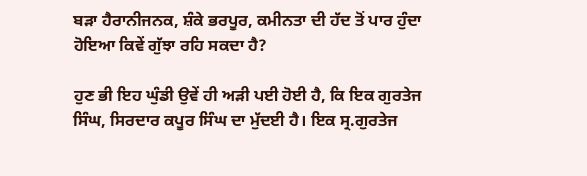ਬੜਾ ਹੈਰਾਨੀਜਨਕ, ਸ਼ੰਕੇ ਭਰਪੂਰ, ਕਮੀਨਤਾ ਦੀ ਹੱਦ ਤੋਂ ਪਾਰ ਹੁੰਦਾ ਹੋਇਆ ਕਿਵੇਂ ਗੁੱਝਾ ਰਹਿ ਸਕਦਾ ਹੈ?

ਹੁਣ ਭੀ ਇਹ ਘੁੰਡੀ ਉਵੇਂ ਹੀ ਅੜੀ ਪਈ ਹੋਈ ਹੈ, ਕਿ ਇਕ ਗੁਰਤੇਜ ਸਿੰਘ, ਸਿਰਦਾਰ ਕਪੂਰ ਸਿੰਘ ਦਾ ਮੁੱਦਈ ਹੈ। ਇਕ ਸ੍ਰ.ਗੁਰਤੇਜ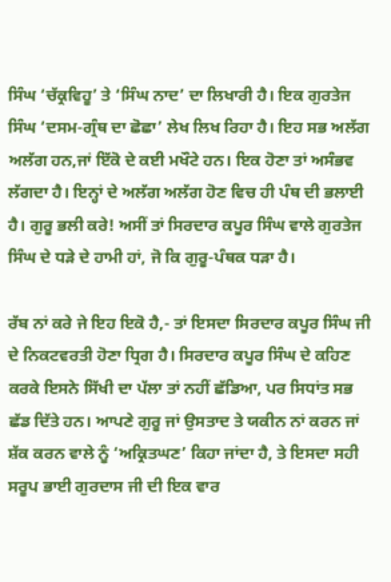ਸਿੰਘ ‘ਚੱਕ੍ਰਵਿਹੂ’ ਤੇ ‘ਸਿੰਘ ਨਾਦ’ ਦਾ ਲਿਖਾਰੀ ਹੈ। ਇਕ ਗੁਰਤੇਜ ਸਿੰਘ ‘ਦਸਮ-ਗ੍ਰੰਥ ਦਾ ਛੋਛਾ’ ਲੇਖ ਲਿਖ ਰਿਹਾ ਹੈ। ਇਹ ਸਭ ਅਲੱਗ ਅਲੱਗ ਹਨ,ਜਾਂ ਇੱਕੋ ਦੇ ਕਈ ਮਖੌਟੇ ਹਨ। ਇਕ ਹੋਣਾ ਤਾਂ ਅਸੰਭਵ ਲੱਗਦਾ ਹੈ। ਇਨ੍ਹਾਂ ਦੇ ਅਲੱਗ ਅਲੱਗ ਹੋਣ ਵਿਚ ਹੀ ਪੰਥ ਦੀ ਭਲਾਈ ਹੈ। ਗੁਰੂ ਭਲੀ ਕਰੇ! ਅਸੀਂ ਤਾਂ ਸਿਰਦਾਰ ਕਪੂਰ ਸਿੰਘ ਵਾਲੇ ਗੁਰਤੇਜ ਸਿੰਘ ਦੇ ਧੜੇ ਦੇ ਹਾਮੀ ਹਾਂ, ਜੋ ਕਿ ਗੁਰੂ-ਪੰਥਕ ਧੜਾ ਹੈ।

ਰੱਬ ਨਾਂ ਕਰੇ ਜੇ ਇਹ ਇਕੋ ਹੈ,- ਤਾਂ ਇਸਦਾ ਸਿਰਦਾਰ ਕਪੂਰ ਸਿੰਘ ਜੀ ਦੇ ਨਿਕਟਵਰਤੀ ਹੋਣਾ ਧ੍ਰਿਗ ਹੈ। ਸਿਰਦਾਰ ਕਪੂਰ ਸਿੰਘ ਦੇ ਕਹਿਣ ਕਰਕੇ ਇਸਨੇ ਸਿੱਖੀ ਦਾ ਪੱਲਾ ਤਾਂ ਨਹੀਂ ਛੱਡਿਆ, ਪਰ ਸਿਧਾਂਤ ਸਭ ਛੱਡ ਦਿੱਤੇ ਹਨ। ਆਪਣੇ ਗੁਰੂ ਜਾਂ ਉਸਤਾਦ ਤੇ ਯਕੀਨ ਨਾਂ ਕਰਨ ਜਾਂ ਸ਼ੱਕ ਕਰਨ ਵਾਲੇ ਨੂੰ ‘ਅਕ੍ਰਿਤਘਣ’ ਕਿਹਾ ਜਾਂਦਾ ਹੈ, ਤੇ ਇਸਦਾ ਸਹੀ ਸਰੂਪ ਭਾਈ ਗੁਰਦਾਸ ਜੀ ਦੀ ਇਕ ਵਾਰ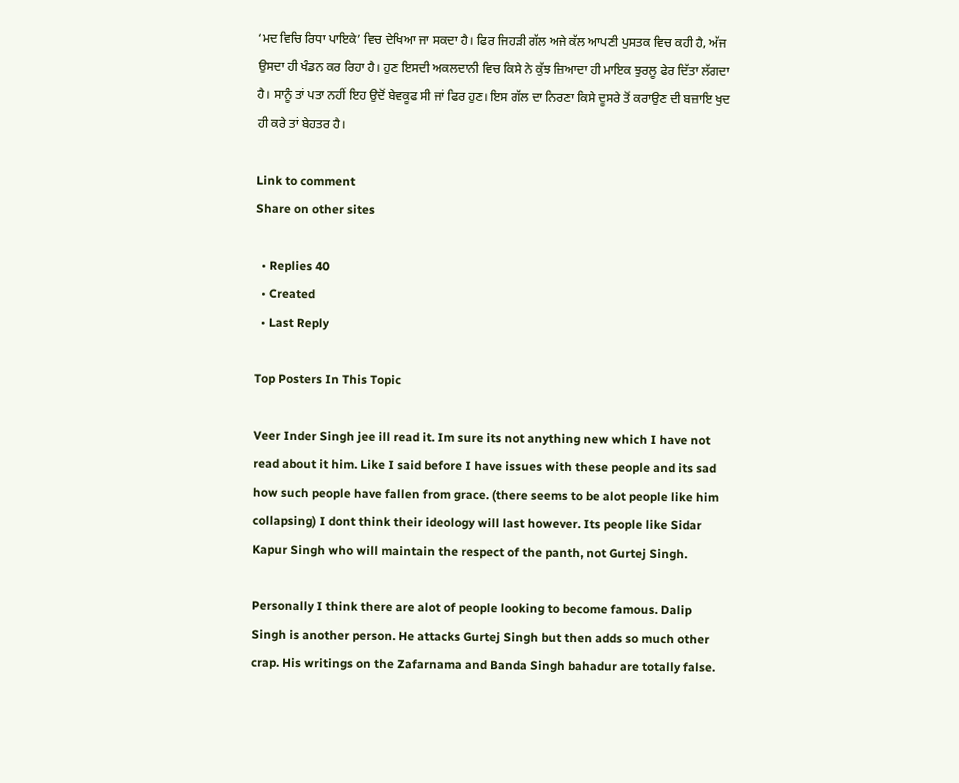‘ਮਦ ਵਿਚਿ ਰਿਧਾ ਪਾਇਕੇ’ ਵਿਚ ਦੇਖਿਆ ਜਾ ਸਕਦਾ ਹੈ। ਫਿਰ ਜਿਹੜੀ ਗੱਲ ਅਜੇ ਕੱਲ ਆਪਣੀ ਪੁਸਤਕ ਵਿਚ ਕਹੀ ਹੈ, ਅੱਜ ਉਸਦਾ ਹੀ ਖੰਡਨ ਕਰ ਰਿਹਾ ਹੈ। ਹੁਣ ਇਸਦੀ ਅਕਲਦਾਨੀ ਵਿਚ ਕਿਸੇ ਨੇ ਕੁੱਝ ਜ਼ਿਆਦਾ ਹੀ ਮਾਇਕ ਝੁਰਲੂ ਫੇਰ ਦਿੱਤਾ ਲੱਗਦਾ ਹੈ। ਸਾਨੂੰ ਤਾਂ ਪਤਾ ਨਹੀਂ ਇਹ ਉਦੋਂ ਬੇਵਕੂਫ ਸੀ ਜਾਂ ਫਿਰ ਹੁਣ। ਇਸ ਗੱਲ ਦਾ ਨਿਰਣਾ ਕਿਸੇ ਦੂਸਰੇ ਤੋਂ ਕਰਾਉਣ ਦੀ ਬਜ਼ਾਇ ਖੁਦ ਹੀ ਕਰੇ ਤਾਂ ਬੇਹਤਰ ਹੈ।

Link to comment
Share on other sites

  • Replies 40
  • Created
  • Last Reply

Top Posters In This Topic

Veer Inder Singh jee ill read it. Im sure its not anything new which I have not read about it him. Like I said before I have issues with these people and its sad how such people have fallen from grace. (there seems to be alot people like him collapsing) I dont think their ideology will last however. Its people like Sidar Kapur Singh who will maintain the respect of the panth, not Gurtej Singh.

Personally I think there are alot of people looking to become famous. Dalip Singh is another person. He attacks Gurtej Singh but then adds so much other crap. His writings on the Zafarnama and Banda Singh bahadur are totally false.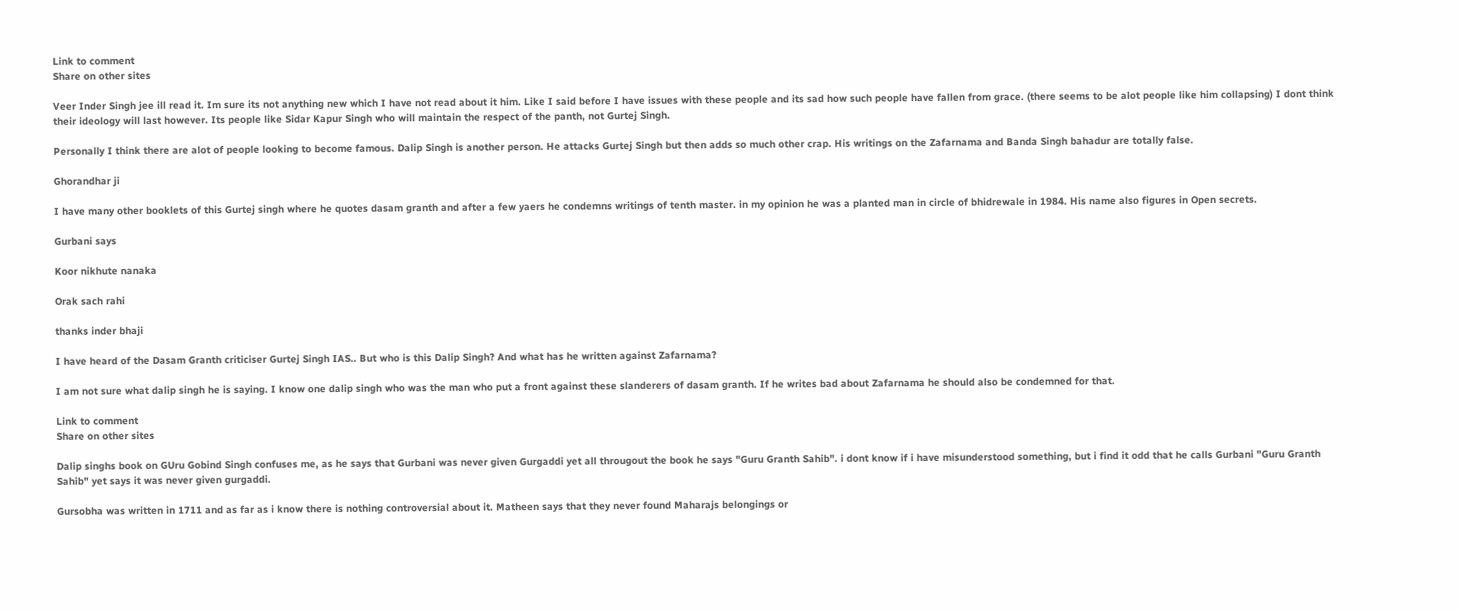Link to comment
Share on other sites

Veer Inder Singh jee ill read it. Im sure its not anything new which I have not read about it him. Like I said before I have issues with these people and its sad how such people have fallen from grace. (there seems to be alot people like him collapsing) I dont think their ideology will last however. Its people like Sidar Kapur Singh who will maintain the respect of the panth, not Gurtej Singh.

Personally I think there are alot of people looking to become famous. Dalip Singh is another person. He attacks Gurtej Singh but then adds so much other crap. His writings on the Zafarnama and Banda Singh bahadur are totally false.

Ghorandhar ji

I have many other booklets of this Gurtej singh where he quotes dasam granth and after a few yaers he condemns writings of tenth master. in my opinion he was a planted man in circle of bhidrewale in 1984. His name also figures in Open secrets.

Gurbani says

Koor nikhute nanaka

Orak sach rahi

thanks inder bhaji

I have heard of the Dasam Granth criticiser Gurtej Singh IAS.. But who is this Dalip Singh? And what has he written against Zafarnama?

I am not sure what dalip singh he is saying. I know one dalip singh who was the man who put a front against these slanderers of dasam granth. If he writes bad about Zafarnama he should also be condemned for that.

Link to comment
Share on other sites

Dalip singhs book on GUru Gobind Singh confuses me, as he says that Gurbani was never given Gurgaddi yet all througout the book he says "Guru Granth Sahib". i dont know if i have misunderstood something, but i find it odd that he calls Gurbani "Guru Granth Sahib" yet says it was never given gurgaddi.

Gursobha was written in 1711 and as far as i know there is nothing controversial about it. Matheen says that they never found Maharajs belongings or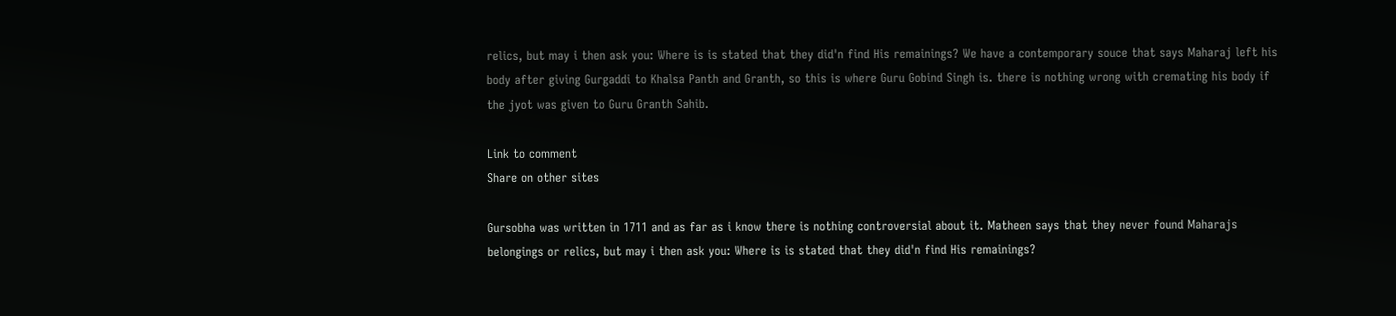relics, but may i then ask you: Where is is stated that they did'n find His remainings? We have a contemporary souce that says Maharaj left his body after giving Gurgaddi to Khalsa Panth and Granth, so this is where Guru Gobind Singh is. there is nothing wrong with cremating his body if the jyot was given to Guru Granth Sahib.

Link to comment
Share on other sites

Gursobha was written in 1711 and as far as i know there is nothing controversial about it. Matheen says that they never found Maharajs belongings or relics, but may i then ask you: Where is is stated that they did'n find His remainings?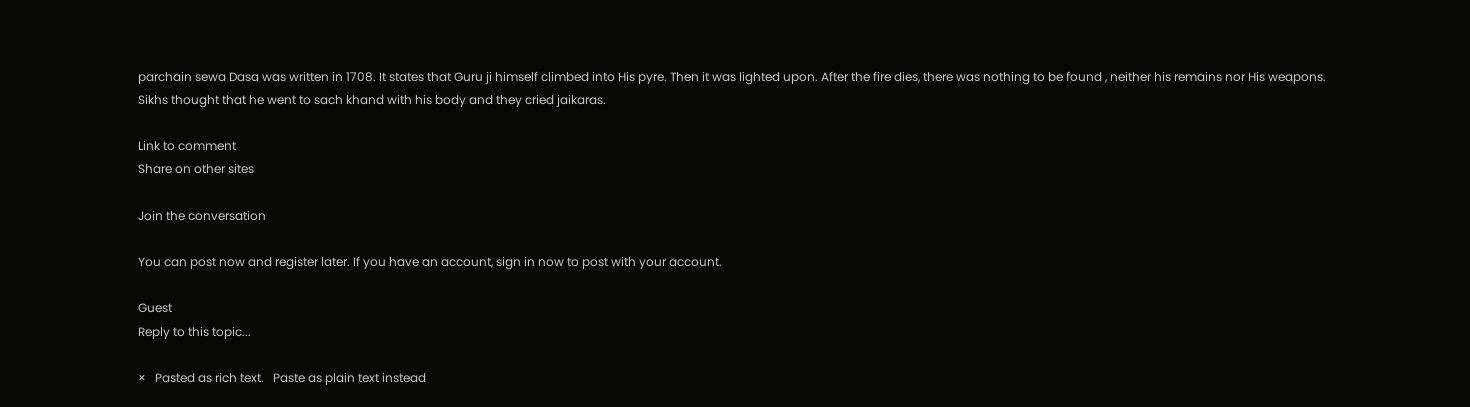parchain sewa Dasa was written in 1708. It states that Guru ji himself climbed into His pyre. Then it was lighted upon. After the fire dies, there was nothing to be found , neither his remains nor His weapons. Sikhs thought that he went to sach khand with his body and they cried jaikaras.

Link to comment
Share on other sites

Join the conversation

You can post now and register later. If you have an account, sign in now to post with your account.

Guest
Reply to this topic...

×   Pasted as rich text.   Paste as plain text instead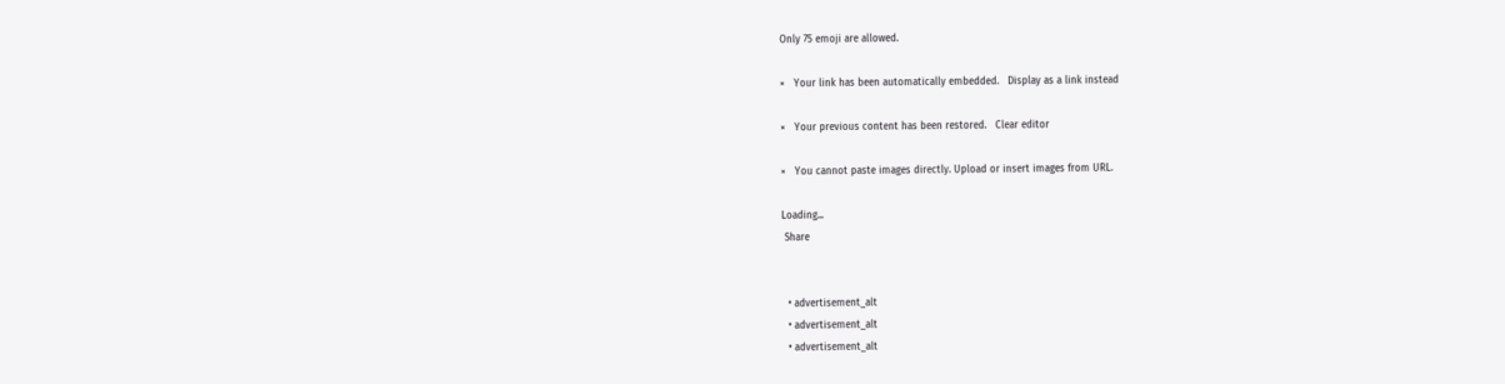Only 75 emoji are allowed.

×   Your link has been automatically embedded.   Display as a link instead

×   Your previous content has been restored.   Clear editor

×   You cannot paste images directly. Upload or insert images from URL.

Loading...
 Share


  • advertisement_alt
  • advertisement_alt
  • advertisement_alt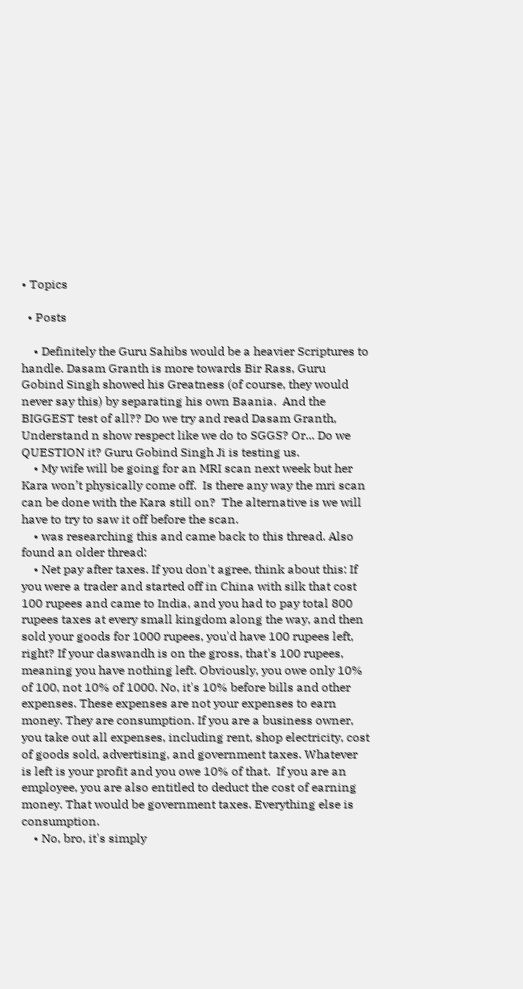• Topics

  • Posts

    • Definitely the Guru Sahibs would be a heavier Scriptures to handle. Dasam Granth is more towards Bir Rass, Guru Gobind Singh showed his Greatness (of course, they would never say this) by separating his own Baania.  And the BIGGEST test of all?? Do we try and read Dasam Granth, Understand n show respect like we do to SGGS? Or... Do we QUESTION it? Guru Gobind Singh Ji is testing us.
    • My wife will be going for an MRI scan next week but her Kara won’t physically come off.  Is there any way the mri scan can be done with the Kara still on?  The alternative is we will have to try to saw it off before the scan.
    • was researching this and came back to this thread. Also found an older thread:
    • Net pay after taxes. If you don't agree, think about this: If you were a trader and started off in China with silk that cost 100 rupees and came to India, and you had to pay total 800 rupees taxes at every small kingdom along the way, and then sold your goods for 1000 rupees, you'd have 100 rupees left, right? If your daswandh is on the gross, that's 100 rupees, meaning you have nothing left. Obviously, you owe only 10% of 100, not 10% of 1000. No, it's 10% before bills and other expenses. These expenses are not your expenses to earn money. They are consumption. If you are a business owner, you take out all expenses, including rent, shop electricity, cost of goods sold, advertising, and government taxes. Whatever is left is your profit and you owe 10% of that.  If you are an employee, you are also entitled to deduct the cost of earning money. That would be government taxes. Everything else is consumption.
    • No, bro, it's simply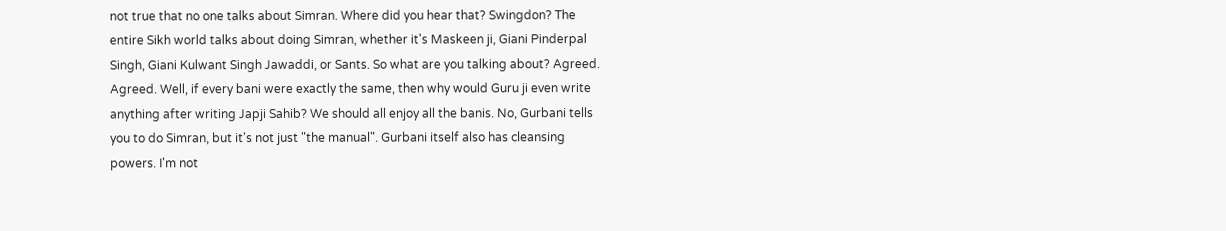not true that no one talks about Simran. Where did you hear that? Swingdon? The entire Sikh world talks about doing Simran, whether it's Maskeen ji, Giani Pinderpal Singh, Giani Kulwant Singh Jawaddi, or Sants. So what are you talking about? Agreed. Agreed. Well, if every bani were exactly the same, then why would Guru ji even write anything after writing Japji Sahib? We should all enjoy all the banis. No, Gurbani tells you to do Simran, but it's not just "the manual". Gurbani itself also has cleansing powers. I'm not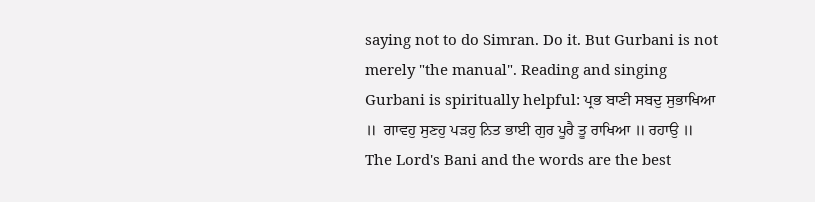saying not to do Simran. Do it. But Gurbani is not merely "the manual". Reading and singing Gurbani is spiritually helpful: ਪ੍ਰਭ ਬਾਣੀ ਸਬਦੁ ਸੁਭਾਖਿਆ ॥  ਗਾਵਹੁ ਸੁਣਹੁ ਪੜਹੁ ਨਿਤ ਭਾਈ ਗੁਰ ਪੂਰੈ ਤੂ ਰਾਖਿਆ ॥ ਰਹਾਉ ॥ The Lord's Bani and the words are the best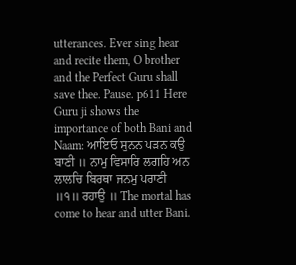utterances. Ever sing hear and recite them, O brother and the Perfect Guru shall save thee. Pause. p611 Here Guru ji shows the importance of both Bani and Naam: ਆਇਓ ਸੁਨਨ ਪੜਨ ਕਉ ਬਾਣੀ ॥ ਨਾਮੁ ਵਿਸਾਰਿ ਲਗਹਿ ਅਨ ਲਾਲਚਿ ਬਿਰਥਾ ਜਨਮੁ ਪਰਾਣੀ ॥੧॥ ਰਹਾਉ ॥ The mortal has come to hear and utter Bani.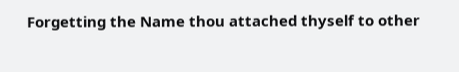Forgetting the Name thou attached thyself to other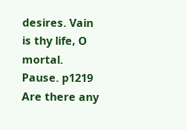desires. Vain is thy life, O mortal. Pause. p1219 Are there any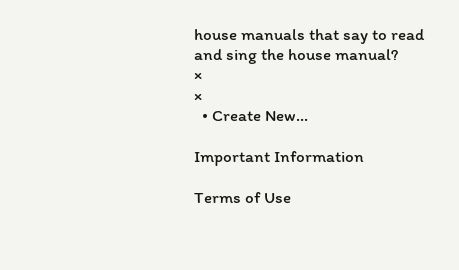house manuals that say to read and sing the house manual?
×
×
  • Create New...

Important Information

Terms of Use